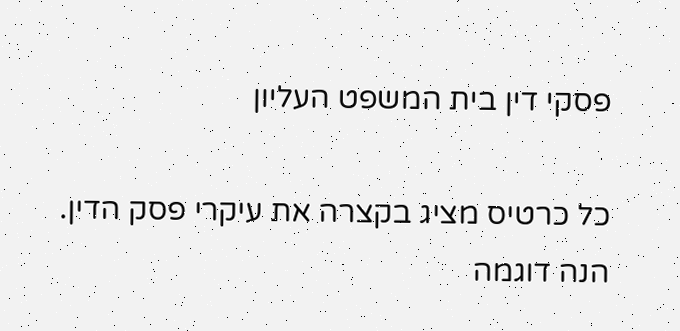פסקי דין בית המשפט העליון

כל כרטיס מציג בקצרה את עיקרי פסק הדין. הנה דוגמה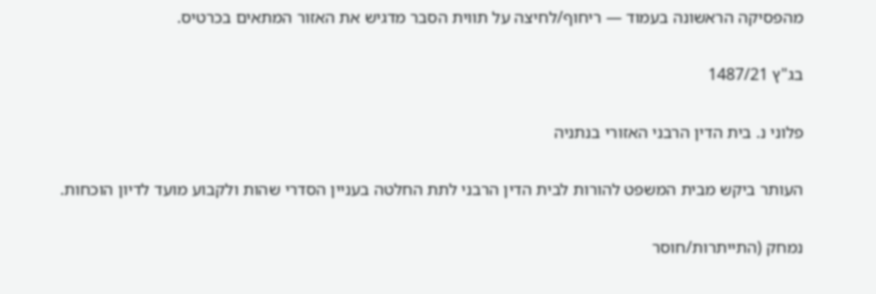מהפסיקה הראשונה בעמוד — ריחוף/לחיצה על תווית הסבר מדגיש את האזור המתאים בכרטיס.

בג"ץ 1487/21

פלוני נ. בית הדין הרבני האזורי בנתניה

העותר ביקש מבית המשפט להורות לבית הדין הרבני לתת החלטה בעניין הסדרי שהות ולקבוע מועד לדיון הוכחות.

נמחק (התייתרות/חוסר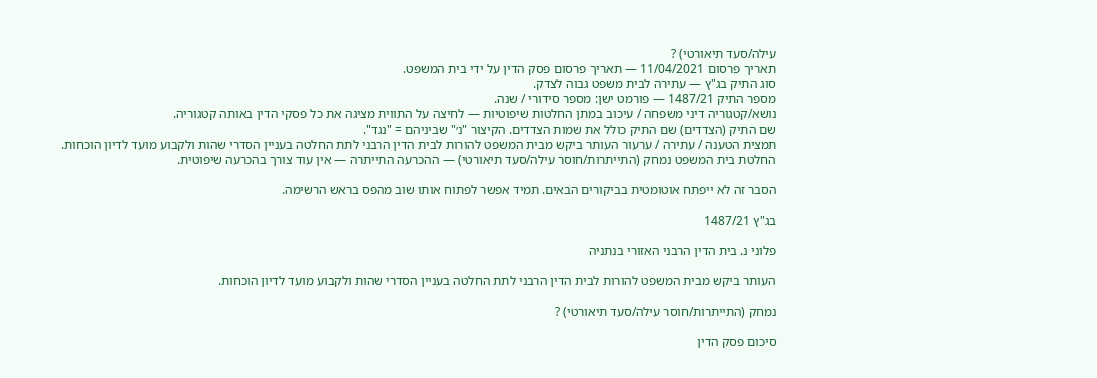עילה/סעד תיאורטי) ?
תאריך פרסום 11/04/2021 — תאריך פרסום פסק הדין על ידי בית המשפט.
סוג התיק בג"ץ — עתירה לבית משפט גבוה לצדק.
מספר התיק 1487/21 — פורמט ישן: מספר סידורי / שנה.
נושא/קטגוריה דיני משפחה / עיכוב במתן החלטות שיפוטיות — לחיצה על התווית מציגה את כל פסקי הדין באותה קטגוריה.
שם התיק (הצדדים) שם התיק כולל את שמות הצדדים. הקיצור "נ׳" שביניהם = "נגד".
תמצית הטענה / עתירה / ערעור העותר ביקש מבית המשפט להורות לבית הדין הרבני לתת החלטה בעניין הסדרי שהות ולקבוע מועד לדיון הוכחות.
החלטת בית המשפט נמחק (התייתרות/חוסר עילה/סעד תיאורטי) — ההכרעה התייתרה — אין עוד צורך בהכרעה שיפוטית.

הסבר זה לא ייפתח אוטומטית בביקורים הבאים. תמיד אפשר לפתוח אותו שוב מהפס בראש הרשימה.

בג"ץ 1487/21

פלוני נ. בית הדין הרבני האזורי בנתניה

העותר ביקש מבית המשפט להורות לבית הדין הרבני לתת החלטה בעניין הסדרי שהות ולקבוע מועד לדיון הוכחות.

נמחק (התייתרות/חוסר עילה/סעד תיאורטי) ?

סיכום פסק הדין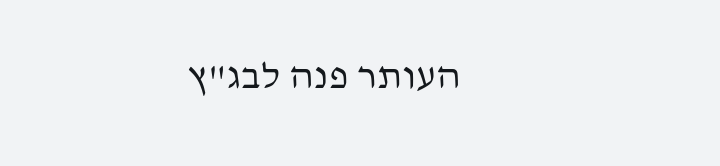העותר פנה לבג"ץ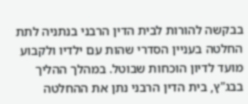בבקשה להורות לבית הדין הרבני בנתניה לתת החלטה בעניין הסדרי שהות עם ילדיו ולקבוע מועד לדיון הוכחות שבוטל. במהלך ההליך בבג"ץ, בית הדין הרבני נתן את ההחלטה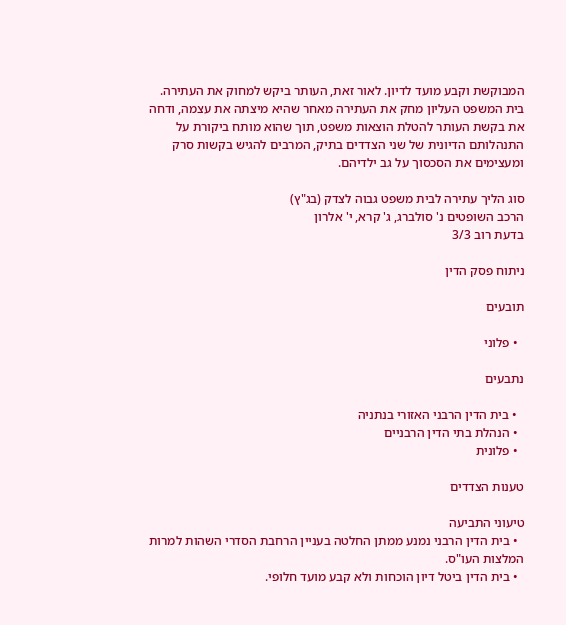המבוקשת וקבע מועד לדיון. לאור זאת, העותר ביקש למחוק את העתירה. בית המשפט העליון מחק את העתירה מאחר שהיא מיצתה את עצמה, ודחה את בקשת העותר להטלת הוצאות משפט, תוך שהוא מותח ביקורת על התנהלותם הדיונית של שני הצדדים בתיק, המרבים להגיש בקשות סרק ומעצימים את הסכסוך על גב ילדיהם.

סוג הליך עתירה לבית משפט גבוה לצדק (בג"ץ)
הרכב השופטים נ' סולברג, ג' קרא, י' אלרון
בדעת רוב 3/3

ניתוח פסק הדין

תובעים

  • פלוני

נתבעים

  • בית הדין הרבני האזורי בנתניה
  • הנהלת בתי הדין הרבניים
  • פלונית

טענות הצדדים

טיעוני התביעה
  • בית הדין הרבני נמנע ממתן החלטה בעניין הרחבת הסדרי השהות למרות המלצות העו"ס.
  • בית הדין ביטל דיון הוכחות ולא קבע מועד חלופי.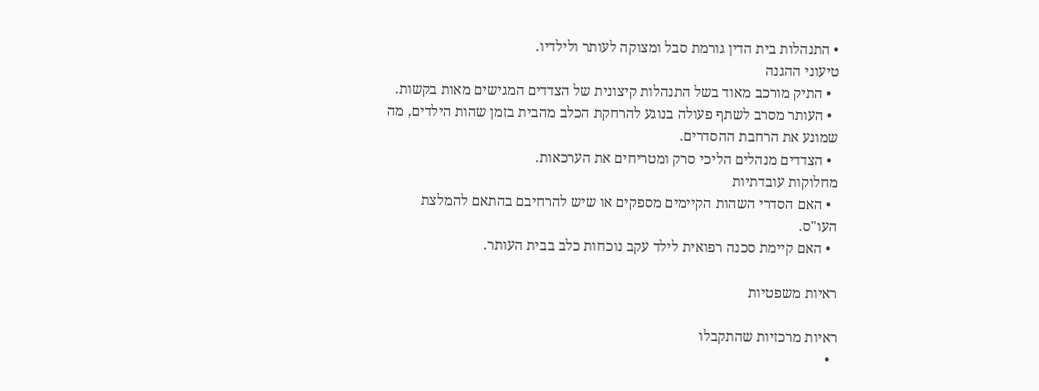• התנהלות בית הדין גורמת סבל ומצוקה לעותר ולילדיו.
טיעוני ההגנה
  • התיק מורכב מאוד בשל התנהלות קיצונית של הצדדים המגישים מאות בקשות.
  • העותר מסרב לשתף פעולה בנוגע להרחקת הכלב מהבית בזמן שהות הילדים, מה שמונע את הרחבת ההסדרים.
  • הצדדים מנהלים הליכי סרק ומטריחים את הערכאות.
מחלוקות עובדתיות
  • האם הסדרי השהות הקיימים מספקים או שיש להרחיבם בהתאם להמלצת העו"ס.
  • האם קיימת סכנה רפואית לילד עקב נוכחות כלב בבית העותר.

ראיות משפטיות

ראיות מרכזיות שהתקבלו
  •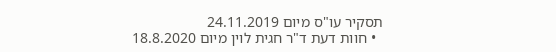תסקיר עו"ס מיום 24.11.2019
  • חוות דעת ד"ר חגית לוין מיום 18.8.2020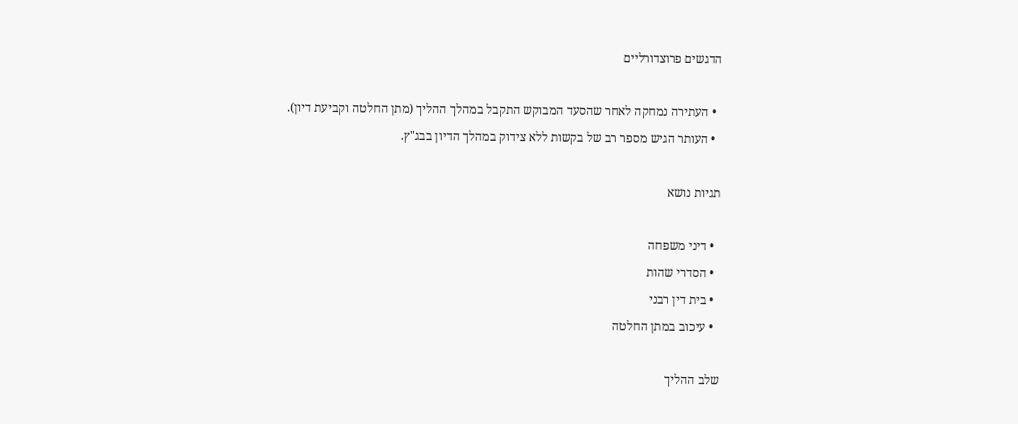הדגשים פרוצדורליים

  • העתירה נמחקה לאחר שהסעד המבוקש התקבל במהלך ההליך (מתן החלטה וקביעת דיון).
  • העותר הגיש מספר רב של בקשות ללא צידוק במהלך הדיון בבג"ץ.

תגיות נושא

  • דיני משפחה
  • הסדרי שהות
  • בית דין רבני
  • עיכוב במתן החלטה

שלב ההליך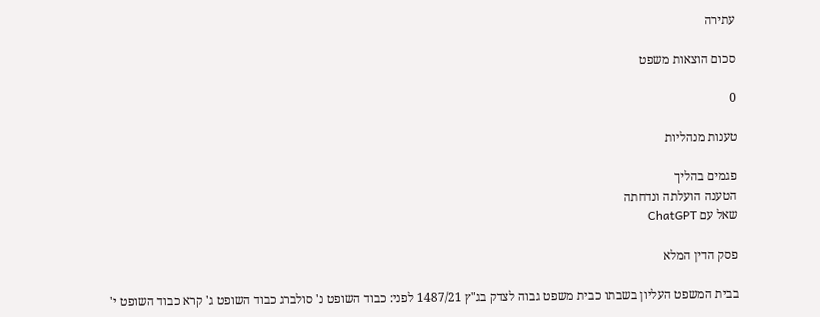עתירה

סכום הוצאות משפט

0

טענות מנהליות

פגמים בהליך
הטענה הועלתה ונדחתה
שאל עם ChatGPT

פסק הדין המלא

בבית המשפט העליון בשבתו כבית משפט גבוה לצדק בג"ץ 1487/21 לפני: כבוד השופט נ' סולברג כבוד השופט ג' קרא כבוד השופט י'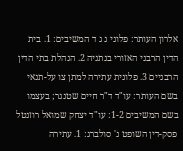אלרון העותר: פלוני נ ג ד המשיבים: 1. בית הדין הרבני האזורי בנתניה 2. הנהלת בתי הדין הרבניים 3. פלונית עתירה למתן צו על-תנאי בשם העותר: עו"ד ד"ר חיים שטנגר; בעצמו בשם המשיבים 1-2: עו"ד יצחק שמואל רוזנטל פסק-דין השופט נ' סולברג: 1. עתירה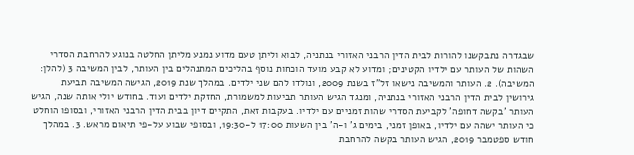שבגדרה נתבקשנו להורות לבית הדין הרבני האזורי בנתניה, לבוא וליתן טעם מדוע נמנע מליתן החלטה בנוגע להרחבת הסדרי השהות של העותר עם ילדיו הקטינים; ומדוע לא קבע מועד הוכחות נוסף בהליכים המתנהלים בין העותר, לבין המשיבה 3 (להלן: המשיבה). 2. העותר והמשיבה נישאו זל"ז בשנת 2009, ונולדו להם שני ילדים. במהלך שנת 2019, הגישה המשיבה תביעת גירושין לבית הדין הרבני האזורי בנתניה, ומנגד הגיש העותר תביעות למשמורת, החזקת ילדים ועוד. בחודש יולי אותה שנה, הגיש העותר 'בקשה דחופה' לקביעת הסדרי שהות זמניים עם ילדיו. בעקבות זאת, התקיים דיון בבית הדין הרבני האזורי, ובסופו הוחלט כי העותר ישהה עם ילדיו, באופן זמני, בימים ג' ו-ה' בין השעות 17:00 ל-19:30, ובסופי שבוע על-פי תיאום מראש. 3. במהלך חודש ספטמבר 2019, הגיש העותר בקשה להרחבת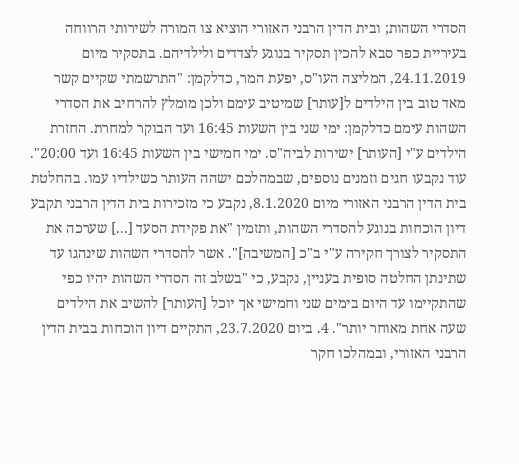הסדרי השהות; ובית הדין הרבני האזורי הוציא צו המורה לשירותי הרווחה בעיריית כפר סבא להכין תסקיר בנוגע לצדדים ולילדיהם. בתסקיר מיום 24.11.2019, המליצה העו"ס, יפעת המר, כדלקמן: "התרשמתי שקיים קשר מאד טוב בין הילדים ל[עותר] שמיטיב עימם ולכן מומלץ להרחיב את הסדרי השהות עימם כדלקמן: ימי שני בין השעות 16:45 ועד הבוקר למחרת. החזרת הילדים ע"י [העותר] ישירות לביה"ס. ימי חמישי בין השעות 16:45 ועד 20:00". עוד נקבעו חגים וזמנים נוספים, שבמהלכם ישהה העותר כשילדיו עמו. בהחלטת בית הדין הרבני האזורי מיום 8.1.2020, נקבע כי מזכירות בית הדין הרבני תקבע דיון הוכחות בנוגע להסדרי השהות, ותזמין "את פקידת הסעד [...] שערכה את התסקיר לצורך חקירה ע"י ב"כ [המשיבה]". אשר להסדרי השהות שינהגו עד שתינתן החלטה סופית בעניין, נקבע, כי "בשלב זה הסדרי השהות יהיו כפי שהתקיימו עד היום בימים שני וחמישי אך יוכל [העותר] להשיב את הילדים שעה אחת מאוחר יותר". 4. ביום 23.7.2020, התקיים דיון הוכחות בבית הדין הרבני האזורי, ובמהלכו חקר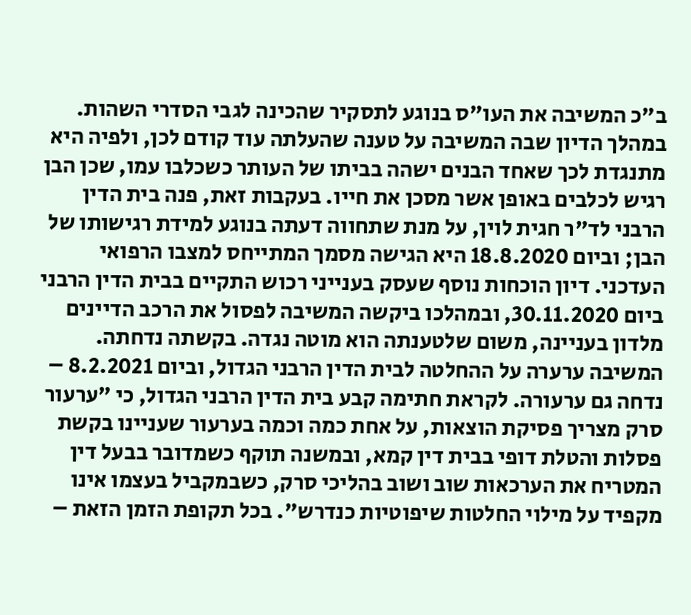ב"כ המשיבה את העו"ס בנוגע לתסקיר שהכינה לגבי הסדרי השהות. במהלך הדיון שבה המשיבה על טענה שהעלתה עוד קודם לכן, ולפיה היא מתנגדת לכך שאחד הבנים ישהה בביתו של העותר כשכלבו עמו, שכן הבן רגיש לכלבים באופן אשר מסכן את חייו. בעקבות זאת, פנה בית הדין הרבני לד"ר חגית לוין, על מנת שתחווה דעתה בנוגע למידת רגישותו של הבן; וביום 18.8.2020 היא הגישה מסמך המתייחס למצבו הרפואי העדכני. דיון הוכחות נוסף שעסק בענייני רכוש התקיים בבית הדין הרבני ביום 30.11.2020, ובמהלכו ביקשה המשיבה לפסול את הרכב הדיינים מלדון בעניינה, משום שלטענתה הוא מוטה נגדה. בקשתה נדחתה. המשיבה ערערה על ההחלטה לבית הדין הרבני הגדול, וביום 8.2.2021 – נדחה גם ערעורה. לקראת חתימה קבע בית הדין הרבני הגדול, כי "ערעור סרק מצריך פסיקת הוצאות, על אחת כמה וכמה בערעור שעניינו בקשת פסלות והטלת דופי בבית דין קמא, ובמשנה תוקף כשמדובר בבעל דין המטריח את הערכאות שוב ושוב בהליכי סרק, כשבמקביל בעצמו אינו מקפיד על מילוי החלטות שיפוטיות כנדרש". בכל תקופת הזמן הזאת –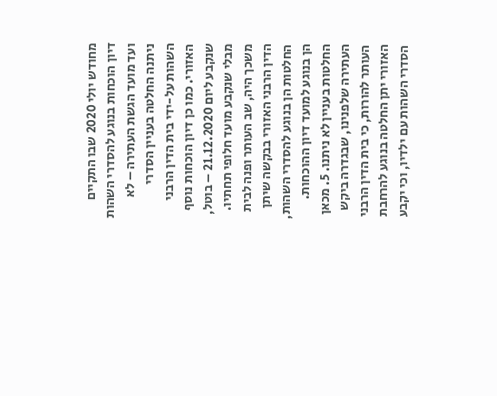מחודש יולי 2020 שבו התקיים דיון הוכחות בנוגע להסדרי השהות ועד מועד הגשת העתירה – לא ניתנה החלטה בעניין הסדרי השהות על-ידי בית הדין הרבני האזורי. כמו כן דיון הוכחות נוסף שנקבע ליום 21.12.2020 – בוטל, מבלי שנקבע מועד חלופי תחתיו. משכך היה, שב העותר ופנה לבית הדין הרבני האזורי בבקשה שיתן החלטות הן בנוגע להסדרי השהות, הן בנוגע למועד דיון ההוכחות. החלטות בעניין לא ניתנו. 5. מכאן העתירה שלפנינו, שבגדרה ביקש העותר להורות, כי בית הדין הרבני האזורי יתן החלטה בנוגע להרחבת הסדרי השהות עם ילדיו, וכי יקבע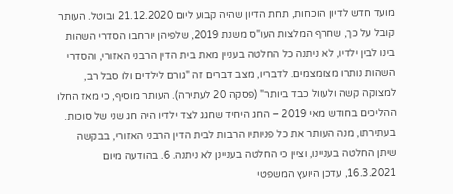מועד חדש לדיון הוכחות, תחת הדיון שהיה קבוע ליום 21.12.2020 ובוטל. העותר קובל על כך, שחרף המלצות העו"ס משנת 2019, שלפיהן יורחבו הסדרי השהות בינו לבין ילדיו, לא ניתנה כל החלטה בעניין מאת בית הדין הרבני האזורי, והסדרי השהות נותרו מצומצמים. לדבריו, מצב דברים זה "גורם לילדים ולו סבל רב, למצוקה קשה ולעוול כבד ביותר" (פסקה 20 לעתירה). העותר מוסיף, כי מאז החלו ההליכים בחודש מאי 2019 – החג היחיד שחגג לצד ילדיו היה חג שני של סוכות. בעתירתו, מנה העותר את כל פניותיו הרבות לבית הדין הרבני האזורי, בבקשה שיתן החלטה בעניינו, וציין כי החלטה בעניינן לא ניתנה. 6. בהודעה מיום 16.3.2021, עדכן היועץ המשפטי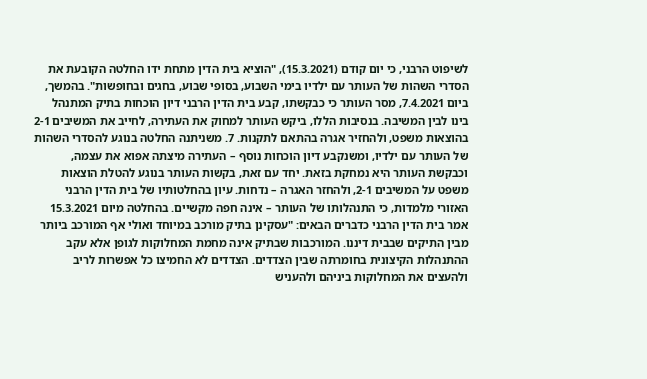לשיפוט הרבני, כי יום קודם (15.3.2021), "הוציא בית הדין מתחת ידו החלטה הקובעת את הסדרי השהות של העותר עם ילדיו בימי השבוע, בסופי שבוע, בחגים ובחופשות". בהמשך, ביום 7.4.2021, מסר העותר כי כבקשתו, קבע בית הדין הרבני דיון הוכחות בתיק המתנהל בינו לבין המשיבה. בנסיבות הללו, ביקש העותר למחוק את העתירה, לחייב את המשיבים 2-1 בהוצאות משפט, ולהחזיר אגרה בהתאם לתקנות. 7. משניתנה החלטה בנוגע להסדרי השהות של העותר עם ילדיו, ומשנקבע דיון הוכחות נוסף – העתירה מיצתה אפוא את עצמה, וכבקשת העותר היא נמחקת בזאת. יחד עם זאת, בקשות העותר בנוגע להטלת הוצאות משפט על המשיבים 2-1, ולהחזר האגרה – נדחות. עיון בהחלטותיו של בית הדין הרבני האזורי מלמדות, כי התנהלותו של העותר – אינה חפה מקשיים. בהחלטה מיום 15.3.2021 אמר בית הדין הרבני כדברים הבאים: "עסקינן בתיק מורכב במיוחד ואולי אף המורכב ביותר מבין התיקים שבבית דיננו. המורכבות שבתיק אינה מחמת המחלוקות לגופן אלא עקב ההתנהלות הקיצונית בחומרתה שבין הצדדים. הצדדים לא החמיצו כל אפשרות לריב ולהעצים את המחלוקות ביניהם ולהעניש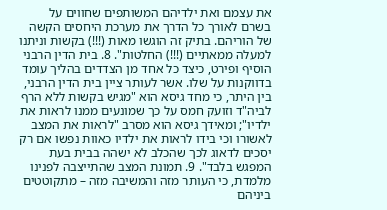את עצמם ואת ילדיהם המשותפים שחווים על בשרם לאורך כל הדרך את מערכת היחסים הקשה של הוריהם. בתיק זה הוגשו מאות (!!!) בקשות וניתנו למעלה ממאתיים (!!!) החלטות". 8. בית הדין הרבני הוסיף ופירט, כיצד כל אחד מן הצדדים בהליך עומד בדווקנות על שלו. אשר לעותר ציין בית הדין הרבני, בין היתר, כי מחד גיסא הוא "מגיש בקשות ללא הרף לביה"ד וזועק חמס על כך שמונעים ממנו לראות את ילדיו"; ומאידך גיסא הוא מסרב "לראות את המצב לאשורו וכי בידו לראות את ילדיו כאוות נפשו אם רק יסכים לדאוג לכך שהכלב לא ישהה בבית בעת המפגש בלבד". 9. תמונת המצב שהתייצבה לפנינו מלמדת, כי העותר מזה והמשיבה מזה – מתקוטטים ביניהם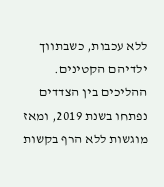ללא עכבות, כשבתווך ילדיהם הקטינים. ההליכים בין הצדדים נפתחו בשנת 2019, ומאז מוגשות ללא הרף בקשות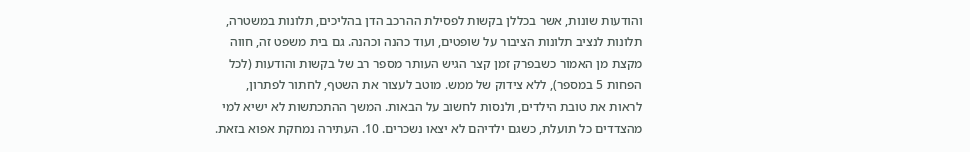והודעות שונות, אשר בכללן בקשות לפסילת ההרכב הדן בהליכים, תלונות במשטרה, תלונות לנציב תלונות הציבור על שופטים, ועוד כהנה וכהנה. גם בית משפט זה, חווה מקצת מן האמור כשבפרק זמן קצר הגיש העותר מספר רב של בקשות והודעות (לכל הפחות 5 במספר), ללא צידוק של ממש. מוטב לעצור את השטף, לחתור לפתרון, לראות את טובת הילדים, ולנסות לחשוב על הבאות. המשך ההתכתשות לא ישיא למי מהצדדים כל תועלת, כשגם ילדיהם לא יצאו נשכרים. 10. העתירה נמחקת אפוא בזאת.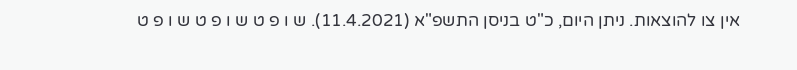אין צו להוצאות. ניתן היום, כ"ט בניסן התשפ"א (11.4.2021). ש ו פ ט ש ו פ ט ש ו פ ט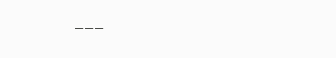___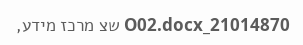21014870_O02.docx שצ מרכז מידע,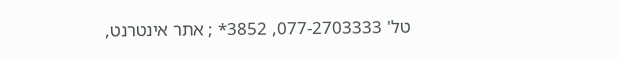טל' 077-2703333, 3852* ; אתר אינטרנט,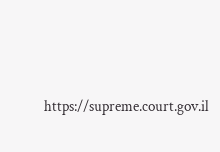https://supreme.court.gov.il